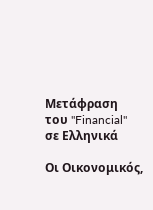Μετάφραση του "Financial" σε Ελληνικά

Οι Οικονομικός,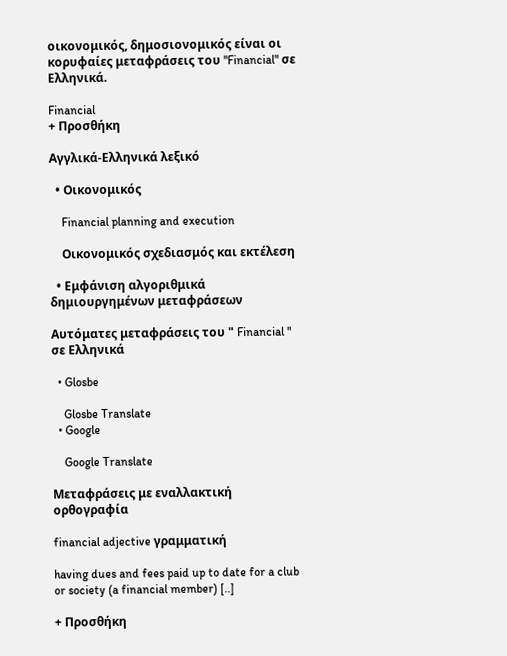οικονομικός, δημοσιονομικός είναι οι κορυφαίες μεταφράσεις του "Financial" σε Ελληνικά.

Financial
+ Προσθήκη

Αγγλικά-Ελληνικά λεξικό

  • Οικονομικός

    Financial planning and execution

    Οικονομικός σχεδιασμός και εκτέλεση

  • Εμφάνιση αλγοριθμικά δημιουργημένων μεταφράσεων

Αυτόματες μεταφράσεις του " Financial " σε Ελληνικά

  • Glosbe

    Glosbe Translate
  • Google

    Google Translate

Μεταφράσεις με εναλλακτική ορθογραφία

financial adjective γραμματική

having dues and fees paid up to date for a club or society (a financial member) [..]

+ Προσθήκη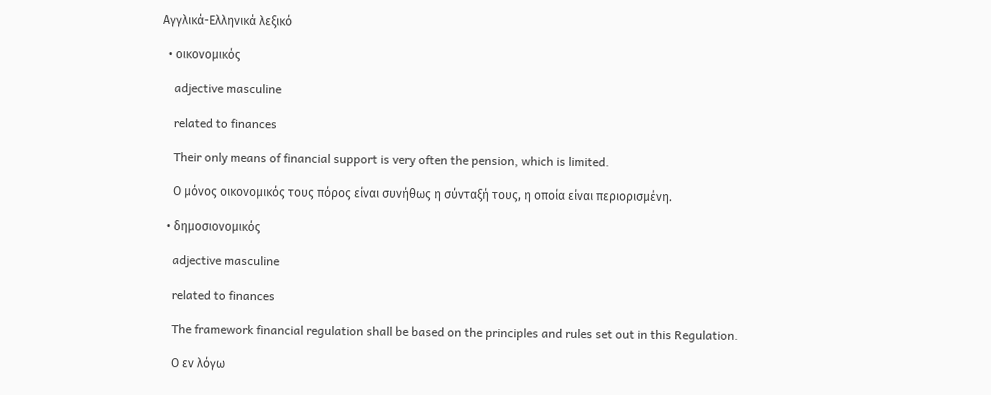Αγγλικά-Ελληνικά λεξικό

  • οικονομικός

    adjective masculine

    related to finances

    Their only means of financial support is very often the pension, which is limited.

    Ο μόνος οικονομικός τους πόρος είναι συνήθως η σύνταξή τους, η οποία είναι περιορισμένη.

  • δημοσιονομικός

    adjective masculine

    related to finances

    The framework financial regulation shall be based on the principles and rules set out in this Regulation.

    Ο εν λόγω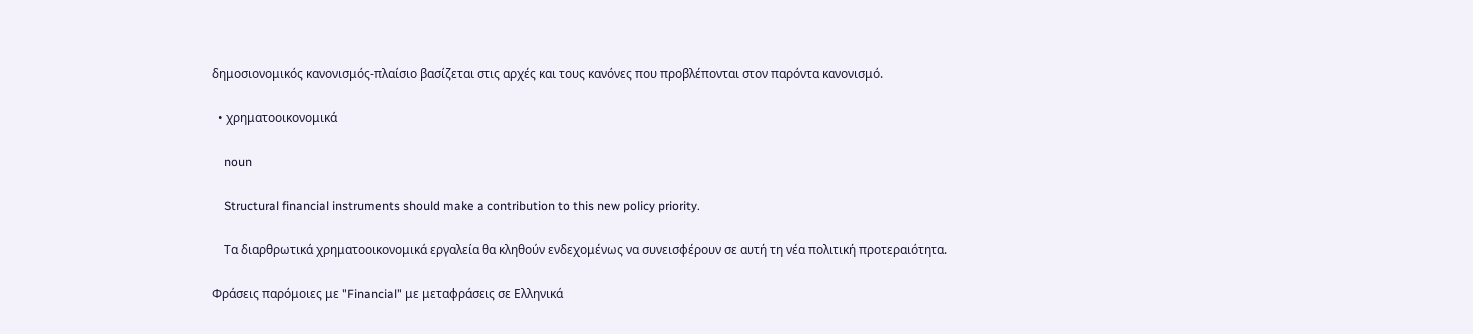δημοσιονομικός κανονισμός-πλαίσιο βασίζεται στις αρχές και τους κανόνες που προβλέπονται στον παρόντα κανονισμό.

  • χρηματοοικονομικά

    noun

    Structural financial instruments should make a contribution to this new policy priority.

    Τα διαρθρωτικά χρηματοοικονομικά εργαλεία θα κληθούν ενδεχομένως να συνεισφέρουν σε αυτή τη νέα πολιτική προτεραιότητα.

Φράσεις παρόμοιες με "Financial" με μεταφράσεις σε Ελληνικά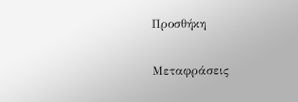Προσθήκη

Μεταφράσεις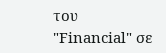του "Financial" σε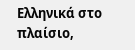Ελληνικά στο πλαίσιο,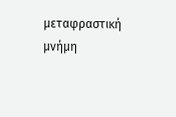μεταφραστική μνήμη